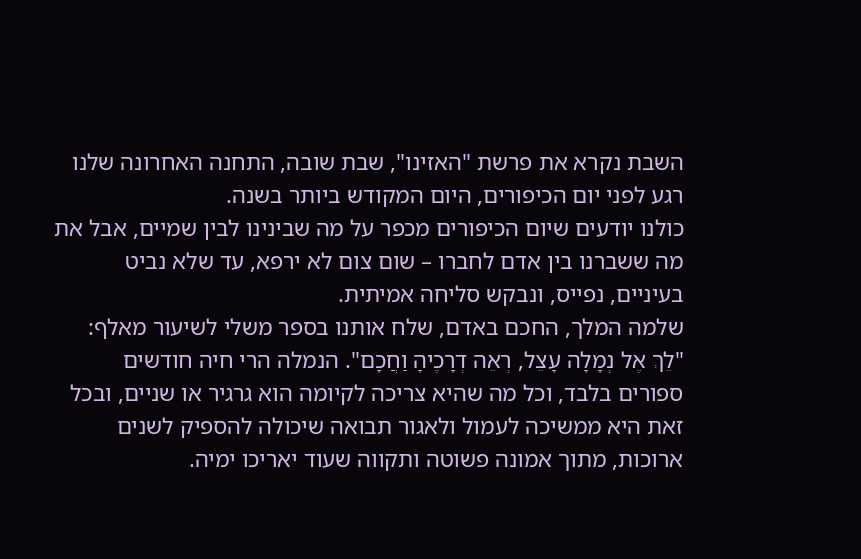השבת נקרא את פרשת "האזינו", שבת שובה, התחנה האחרונה שלנו רגע לפני יום הכיפורים, היום המקודש ביותר בשנה.
כולנו יודעים שיום הכיפורים מכפר על מה שבינינו לבין שמיים, אבל את מה ששברנו בין אדם לחברו – שום צום לא ירפא, עד שלא נביט בעיניים, נפייס, ונבקש סליחה אמיתית.
שלמה המלך, החכם באדם, שלח אותנו בספר משלי לשיעור מאלף: "לֵךְ אֶל נְמָלָה עָצֵל, רְאֵה דְרָכֶיהָ וַחֲכָם". הנמלה הרי חיה חודשים ספורים בלבד, וכל מה שהיא צריכה לקיומה הוא גרגיר או שניים, ובכל זאת היא ממשיכה לעמול ולאגור תבואה שיכולה להספיק לשנים ארוכות, מתוך אמונה פשוטה ותקווה שעוד יאריכו ימיה.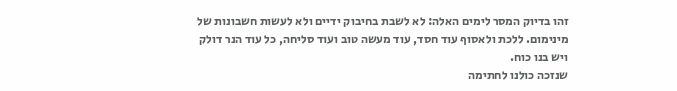זהו בדיוק המסר לימים האלה: לא לשבת בחיבוק ידיים ולא לעשות חשבונות של מינימום. ללכת ולאסוף עוד חסד, עוד מעשה טוב ועוד סליחה, כל עוד הנר דולק ויש בנו כוח.
שנזכה כולנו לחתימה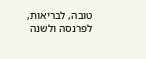טובה, לבריאות, לפרנסה ולשנה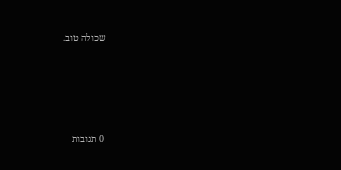שכולה טוב.







0 תגובות